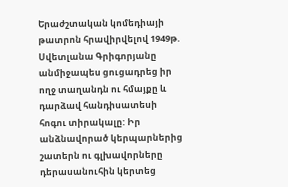Երաժշտական կոմեդիայի թատրոն հրավիրվելով 1949թ. Սվետլանա Գրիգորյանը անմիջապես ցուցադրեց իր ողջ տաղանդն ու հմայքը և դարձավ հանդիսատեսի հոգու տիրակալը: Իր անձնավորած կերպարներից շատերն ու գլխավորները դերասանուհին կերտեց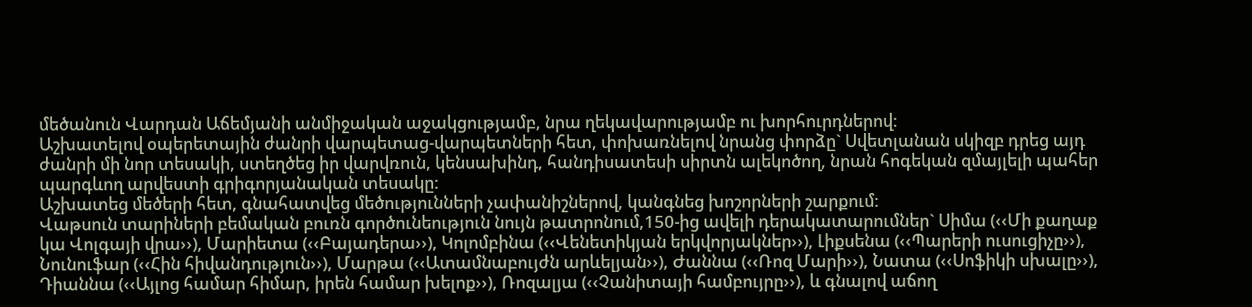մեծանուն Վարդան Աճեմյանի անմիջական աջակցությամբ, նրա ղեկավարությամբ ու խորհուրդներով:
Աշխատելով օպերետային ժանրի վարպետաց-վարպետների հետ, փոխառնելով նրանց փորձը` Սվետլանան սկիզբ դրեց այդ ժանրի մի նոր տեսակի, ստեղծեց իր վարվռուն, կենսախինդ, հանդիսատեսի սիրտն ալեկոծող, նրան հոգեկան զմայլելի պահեր պարգևող արվեստի գրիգորյանական տեսակը:
Աշխատեց մեծերի հետ, գնահատվեց մեծությունների չափանիշներով, կանգնեց խոշորների շարքում:
Վաթսուն տարիների բեմական բուռն գործունեություն նույն թատրոնում,150-ից ավելի դերակատարումներ` Սիմա (‹‹Մի քաղաք կա Վոլգայի վրա››), Մարիետա (‹‹Բայադերա››), Կոլոմբինա (‹‹Վենետիկյան երկվորյակներ››), Լիքսենա (‹‹Պարերի ուսուցիչը››), Նունուֆար (‹‹Հին հիվանդություն››), Մարթա (‹‹Ատամնաբույժն արևելյան››), Ժաննա (‹‹Ռոզ Մարի››), Նատա (‹‹Սոֆիկի սխալը››), Դիաննա (‹‹Այլոց համար հիմար, իրեն համար խելոք››), Ռոզալյա (‹‹Չանիտայի համբույրը››), և գնալով աճող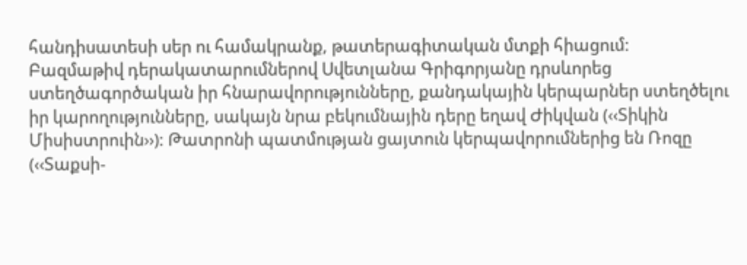հանդիսատեսի սեր ու համակրանք, թատերագիտական մտքի հիացում:
Բազմաթիվ դերակատարումներով Սվետլանա Գրիգորյանը դրսևորեց ստեղծագործական իր հնարավորությունները, քանդակային կերպարներ ստեղծելու իր կարողությունները, սակայն նրա բեկումնային դերը եղավ Ժիկվան (‹‹Տիկին Միսիստրուին››): Թատրոնի պատմության ցայտուն կերպավորումներից են Ռոզը (‹‹Տաքսի-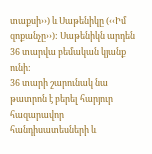տաքսի››) և Սաթենիկը (‹‹Իմ զոքանչը››): Սաթենիկն արդեն 36 տարվա բեմական կյանք ունի:
36 տարի շարունակ նա թատրոն է բերել հարյուր հազարավոր հանդիսատեսների և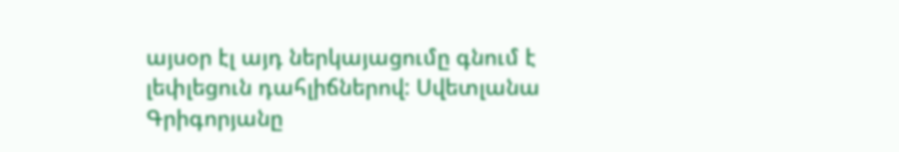այսօր էլ այդ ներկայացումը գնում է լեփլեցուն դահլիճներով: Սվետլանա Գրիգորյանը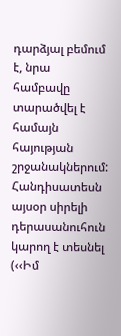դարձյալ բեմում է, նրա համբավը տարածվել է համայն հայության շրջանակներում:
Հանդիսատեսն այսօր սիրելի դերասանուհուն կարող է տեսնել (‹‹Իմ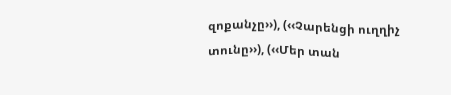զոքանչը››), (‹‹Չարենցի ուղղիչ տունը››), (‹‹Մեր տան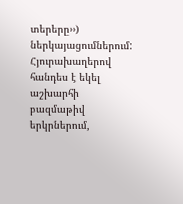տերերը››) ներկայացումներում:
Հյուրախաղերով հանդես է եկել աշխարհի բազմաթիվ երկրներում,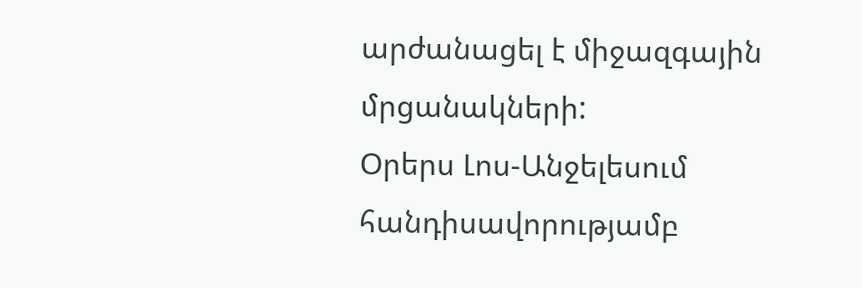արժանացել է միջազգային մրցանակների:
Օրերս Լոս-Անջելեսում հանդիսավորությամբ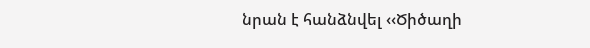նրան է հանձնվել ‹‹Ծիծաղի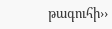թագուհի››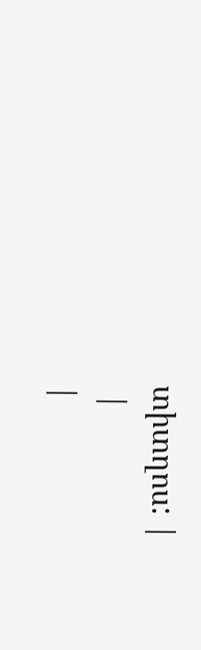տիտղոս: |
 |
|